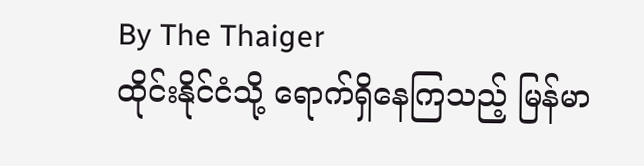By The Thaiger
ထိုင်းနိုင်ငံသို့ ရောက်ရှိနေကြသည့် မြန်မာ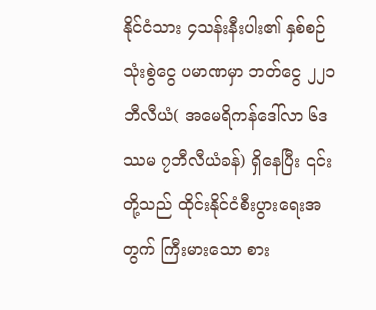နိုင်ငံသား ၄သန်းနီးပါး၏ နှစ်စဉ်သုံးစွဲငွေ ပမာဏမှာ ဘတ်ငွေ ၂၂၁ဘီလီယံ( အမေရိကန်ဒေါ်လာ ၆ဒဿမ ၇ဘီလီယံခန်) ရှိနေပြီး ၎င်းတို့သည် ထိုင်းနိုင်ငံစီးပွားရေးအတွက် ကြီးမားသော စား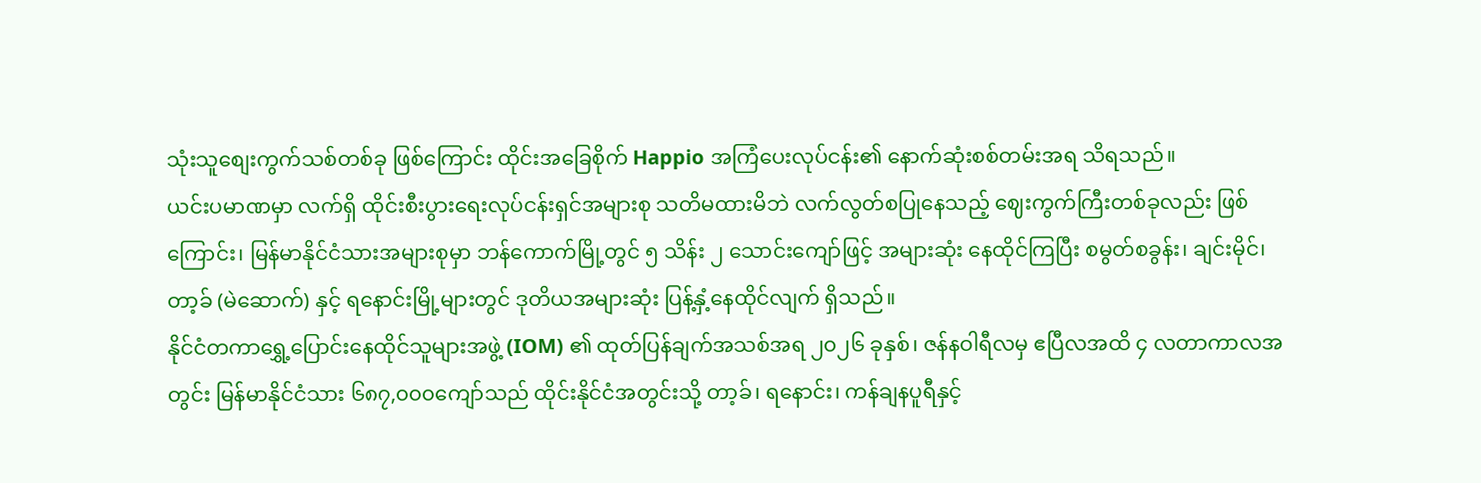သုံးသူစျေးကွက်သစ်တစ်ခု ဖြစ်ကြောင်း ထိုင်းအခြေစိုက် Happio အကြံပေးလုပ်ငန်း၏ နောက်ဆုံးစစ်တမ်းအရ သိရသည်။
ယင်းပမာဏမှာ လက်ရှိ ထိုင်းစီးပွားရေးလုပ်ငန်းရှင်အများစု သတိမထားမိဘဲ လက်လွတ်စပြုနေသည့် ဈေးကွက်ကြီးတစ်ခုလည်း ဖြစ်ကြောင်း၊ မြန်မာနိုင်ငံသားအများစုမှာ ဘန်ကောက်မြို့တွင် ၅ သိန်း ၂ သောင်းကျော်ဖြင့် အများဆုံး နေထိုင်ကြပြီး စမွတ်စခွန်း၊ ချင်းမိုင်၊ တာ့ခ် (မဲဆောက်) နှင့် ရနောင်းမြို့များတွင် ဒုတိယအများဆုံး ပြန့်နှံ့နေထိုင်လျက် ရှိသည်။
နိုင်ငံတကာရွှေ့ပြောင်းနေထိုင်သူများအဖွဲ့ (IOM) ၏ ထုတ်ပြန်ချက်အသစ်အရ ၂၀၂၆ ခုနှစ်၊ ဇန်နဝါရီလမှ ဧပြီလအထိ ၄ လတာကာလအတွင်း မြန်မာနိုင်ငံသား ၆၈၇,၀၀၀ကျော်သည် ထိုင်းနိုင်ငံအတွင်းသို့ တာ့ခ်၊ ရနောင်း၊ ကန်ချနပူရီနှင့်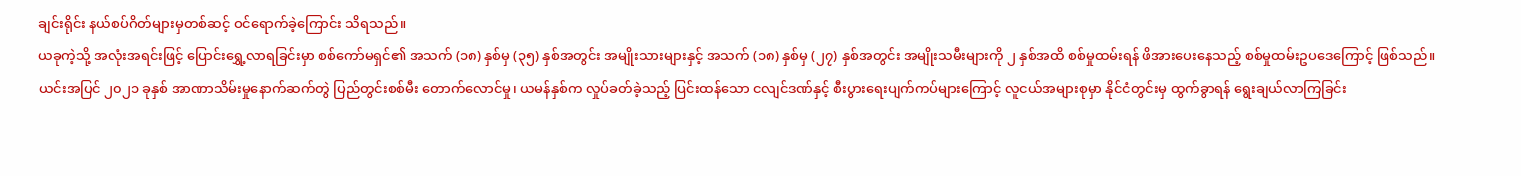ချင်းရိုင်း နယ်စပ်ဂိတ်များမှတစ်ဆင့် ဝင်ရောက်ခဲ့ကြောင်း သိရသည်။
ယခုကဲ့သို့ အလုံးအရင်းဖြင့် ပြောင်းရွှေ့လာရခြင်းမှာ စစ်ကော်မရှင်၏ အသက် (၁၈) နှစ်မှ (၃၅) နှစ်အတွင်း အမျိုးသားများနှင့် အသက် (၁၈) နှစ်မှ (၂၇) နှစ်အတွင်း အမျိုးသမီးများကို ၂ နှစ်အထိ စစ်မှုထမ်းရန် ဖိအားပေးနေသည့် စစ်မှုထမ်းဥပဒေကြောင့် ဖြစ်သည်။
ယင်းအပြင် ၂၀၂၁ ခုနှစ် အာဏာသိမ်းမှုနောက်ဆက်တွဲ ပြည်တွင်းစစ်မီး တောက်လောင်မှု၊ ယမန်နှစ်က လှုပ်ခတ်ခဲ့သည့် ပြင်းထန်သော ငလျင်ဒဏ်နှင့် စီးပွားရေးပျက်ကပ်များကြောင့် လူငယ်အများစုမှာ နိုင်ငံတွင်းမှ ထွက်ခွာရန် ရွေးချယ်လာကြခြင်း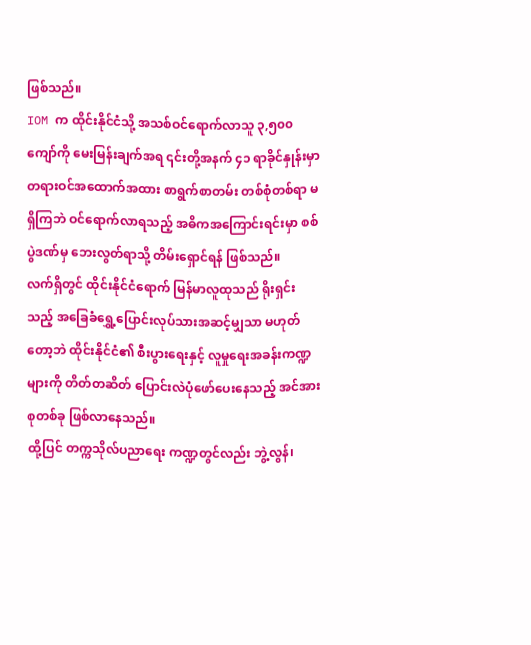ဖြစ်သည်။
IOM က ထိုင်းနိုင်ငံသို့ အသစ်ဝင်ရောက်လာသူ ၃,၅၀၀ ကျော်ကို မေးမြန်းချက်အရ ၎င်းတို့အနက် ၄၁ ရာခိုင်နှုန်းမှာ တရားဝင်အထောက်အထား စာရွက်စာတမ်း တစ်စုံတစ်ရာ မရှိကြဘဲ ဝင်ရောက်လာရသည့် အဓိကအကြောင်းရင်းမှာ စစ်ပွဲဒဏ်မှ ဘေးလွတ်ရာသို့ တိမ်းရှောင်ရန် ဖြစ်သည်။
လက်ရှိတွင် ထိုင်းနိုင်ငံရောက် မြန်မာလူထုသည် ရိုးရှင်းသည့် အခြေခံရွှေ့ပြောင်းလုပ်သားအဆင့်မျှသာ မဟုတ်တော့ဘဲ ထိုင်းနိုင်ငံ၏ စီးပွားရေးနှင့် လူမှုရေးအခန်းကဏ္ဍများကို တိတ်တဆိတ် ပြောင်းလဲပုံဖော်ပေးနေသည့် အင်အားစုတစ်ခု ဖြစ်လာနေသည်။
ထို့ပြင် တက္ကသိုလ်ပညာရေး ကဏ္ဍတွင်လည်း ဘွဲ့လွန်၊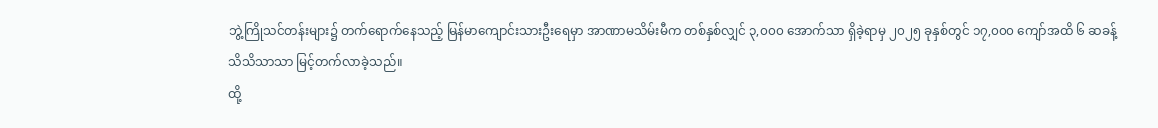ဘွဲ့ကြိုသင်တန်းများ၌ တက်ရောက်နေသည့် မြန်မာကျောင်းသားဦးရေမှာ အာဏာမသိမ်းမီက တစ်နှစ်လျှင် ၃,၀၀၀ အောက်သာ ရှိခဲ့ရာမှ ၂၀၂၅ ခုနှစ်တွင် ၁၇,၀၀၀ ကျော်အထိ ၆ ဆခန့် သိသိသာသာ မြင့်တက်လာခဲ့သည်။
ထို့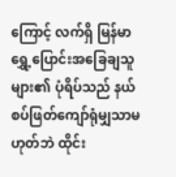ကြောင့် လက်ရှိ မြန်မာရွှေ့ပြောင်းအခြေချသူများ၏ ပုံရိပ်သည် နယ်စပ်ဖြတ်ကျော်ရုံမျှသာမဟုတ်ဘဲ ထိုင်း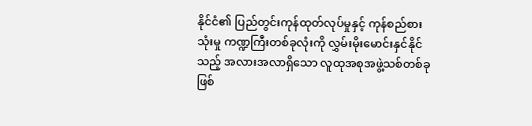နိုင်ငံ၏ ပြည်တွင်းကုန်ထုတ်လုပ်မှုနှင့် ကုန်စည်စားသုံးမှု ကဏ္ဍကြီးတစ်ခုလုံးကို လွှမ်းမိုးမောင်းနှင်နိုင်သည့် အလားအလာရှိသော လူထုအစုအဖွဲ့သစ်တစ်ခု ဖြစ်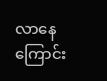လာနေကြောင်း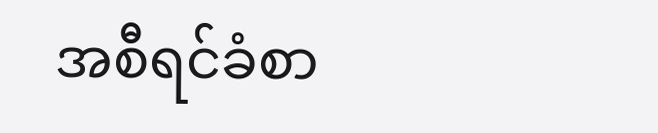အစီရင်ခံစာ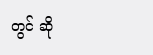တွင် ဆို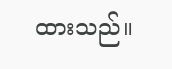ထားသည်။